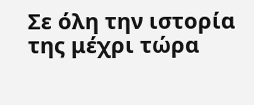Σε όλη την ιστορία της μέχρι τώρα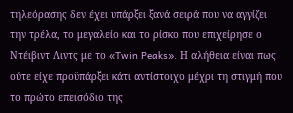τηλεόρασης δεν έχει υπάρξει ξανά σειρά που να αγγίζει την τρέλα, το μεγαλείο και το ρίσκο που επιχείρησε ο Ντέιβιντ Λιντς με το «Twin Peaks». Η αλήθεια είναι πως ούτε είχε προϋπάρξει κάτι αντίστοιχο μέχρι τη στιγμή που το πρώτο επεισόδιο της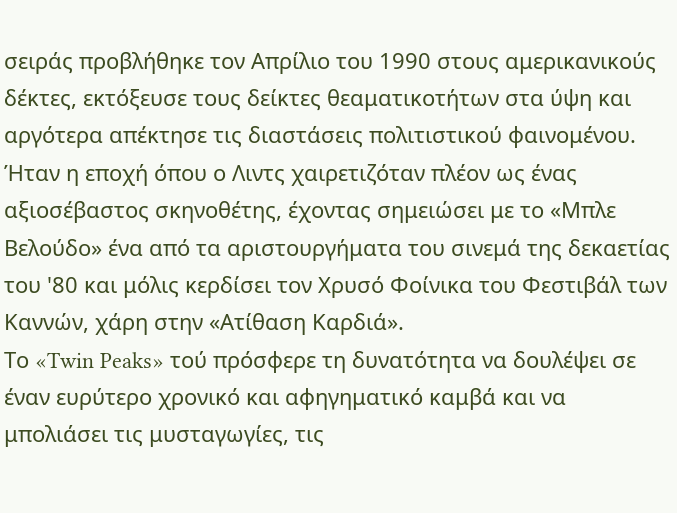σειράς προβλήθηκε τον Απρίλιο του 1990 στους αμερικανικούς δέκτες, εκτόξευσε τους δείκτες θεαματικοτήτων στα ύψη και αργότερα απέκτησε τις διαστάσεις πολιτιστικού φαινομένου.
Ήταν η εποχή όπου ο Λιντς χαιρετιζόταν πλέον ως ένας αξιοσέβαστος σκηνοθέτης, έχοντας σημειώσει με το «Μπλε Βελούδο» ένα από τα αριστουργήματα του σινεμά της δεκαετίας του '80 και μόλις κερδίσει τον Χρυσό Φοίνικα του Φεστιβάλ των Καννών, χάρη στην «Ατίθαση Καρδιά».
Το «Twin Peaks» τού πρόσφερε τη δυνατότητα να δουλέψει σε έναν ευρύτερο χρονικό και αφηγηματικό καμβά και να μπολιάσει τις μυσταγωγίες, τις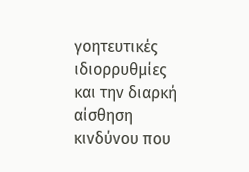γοητευτικές ιδιορρυθμίες και την διαρκή αίσθηση κινδύνου που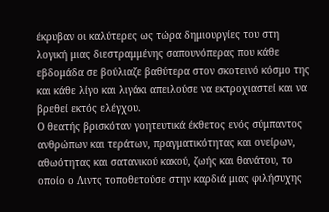έκρυβαν οι καλύτερες ως τώρα δημιουργίες του στη λογική μιας διεστραμμένης σαπουνόπερας που κάθε εβδομάδα σε βούλιαζε βαθύτερα στον σκοτεινό κόσμο της και κάθε λίγο και λιγάκι απειλούσε να εκτροχιαστεί και να βρεθεί εκτός ελέγχου.
Ο θεατής βρισκόταν γοητευτικά έκθετος ενός σύμπαντος ανθρώπων και τεράτων, πραγματικότητας και ονείρων, αθωότητας και σατανικού κακού, ζωής και θανάτου, το οποίο ο Λιντς τοποθετούσε στην καρδιά μιας φιλήσυχης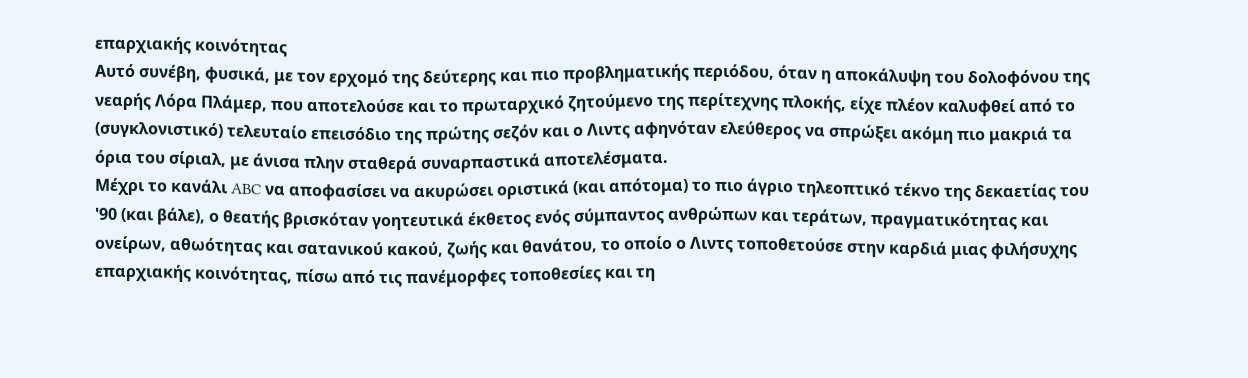επαρχιακής κοινότητας
Αυτό συνέβη, φυσικά, με τον ερχομό της δεύτερης και πιο προβληματικής περιόδου, όταν η αποκάλυψη του δολοφόνου της νεαρής Λόρα Πλάμερ, που αποτελούσε και το πρωταρχικό ζητούμενο της περίτεχνης πλοκής, είχε πλέον καλυφθεί από το (συγκλονιστικό) τελευταίο επεισόδιο της πρώτης σεζόν και ο Λιντς αφηνόταν ελεύθερος να σπρώξει ακόμη πιο μακριά τα όρια του σίριαλ, με άνισα πλην σταθερά συναρπαστικά αποτελέσματα.
Μέχρι το κανάλι ABC να αποφασίσει να ακυρώσει οριστικά (και απότομα) το πιο άγριο τηλεοπτικό τέκνο της δεκαετίας του '90 (και βάλε), ο θεατής βρισκόταν γοητευτικά έκθετος ενός σύμπαντος ανθρώπων και τεράτων, πραγματικότητας και ονείρων, αθωότητας και σατανικού κακού, ζωής και θανάτου, το οποίο ο Λιντς τοποθετούσε στην καρδιά μιας φιλήσυχης επαρχιακής κοινότητας, πίσω από τις πανέμορφες τοποθεσίες και τη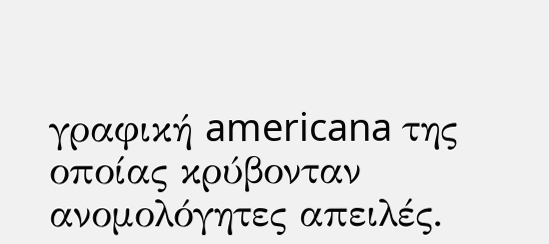γραφική americana της οποίας κρύβονταν ανομολόγητες απειλές.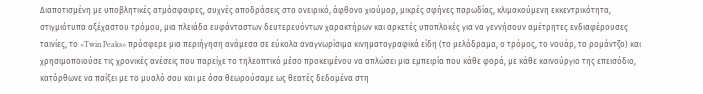Διαποτισμένη με υποβλητικές ατμόσφαιρες, συχνές αποδράσεις στο ονειρικό, άφθονο χιούμορ, μικρές σφήνες παρωδίας, κλιμακούμενη εκκεντρικότητα, στιγμιότυπα αξέχαστου τρόμου, μια πλειάδα ευφάνταστων δευτερευόντων χαρακτήρων και αρκετές υποπλοκές για να γεννήσουν αμέτρητες ενδιαφέρουσες ταινίες, το «Twin Peaks» πρόσφερε μια περιήγηση ανάμεσα σε εύκολα αναγνωρίσιμα κινηματογραφικά είδη (το μελόδραμα, ο τρόμος, το νουάρ, το ρομάντζο) και χρησιμοποιούσε τις χρονικές ανέσεις που παρείχε το τηλεοπτικό μέσο προκειμένου να απλώσει μια εμπειρία που κάθε φορά, με κάθε καινούργιο της επεισόδιο, κατόρθωνε να παίξει με το μυαλό σου και με όσα θεωρούσαμε ως θεατές δεδομένα στη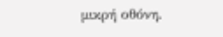μικρή οθόνη.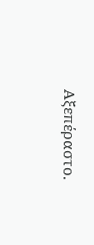Αξεπέραστο.